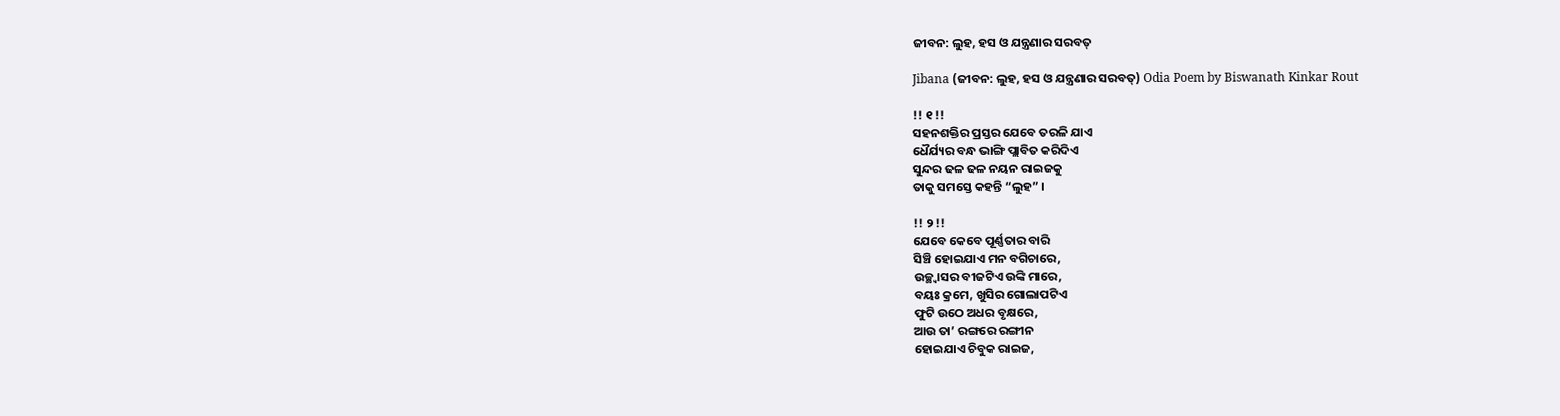ଜୀବନ: ଲୁହ, ହସ ଓ ଯନ୍ତ୍ରଣାର ସରବତ୍

Jibana (ଜୀବନ: ଲୁହ, ହସ ଓ ଯନ୍ତ୍ରଣାର ସରବତ୍) Odia Poem by Biswanath Kinkar Rout

!! ୧ !!
ସହନଶକ୍ତିର ପ୍ରସ୍ତର ଯେବେ ତରଳି ଯାଏ
ଧୈର୍ଯ୍ୟର ବନ୍ଧ ଭାଙ୍ଗି ପ୍ଲାବିତ କରିଦିଏ
ସୁନ୍ଦର ଢଳ ଢଳ ନୟନ ରାଇଜକୁ
ତାକୁ ସମସ୍ତେ କହନ୍ତି “ଲୁହ” ।

!! ୨ !!
ଯେବେ କେବେ ପୂର୍ଣ୍ଣତାର ବାରି
ସିଞ୍ଚି ହୋଇଯାଏ ମନ ବଗିଚାରେ,
ଉଚ୍ଛ୍ୱାସର ବୀଜଟିଏ ଉଙ୍କି ମାରେ,
ବୟଃ କ୍ରମେ, ଖୁସିର ଗୋଲାପଟିଏ
ଫୁଟି ଉଠେ ଅଧର ବୃକ୍ଷରେ,
ଆଉ ତା’ ରଙ୍ଗରେ ରଙ୍ଗୀନ
ହୋଇଯାଏ ଚିବୁକ ରାଇଜ,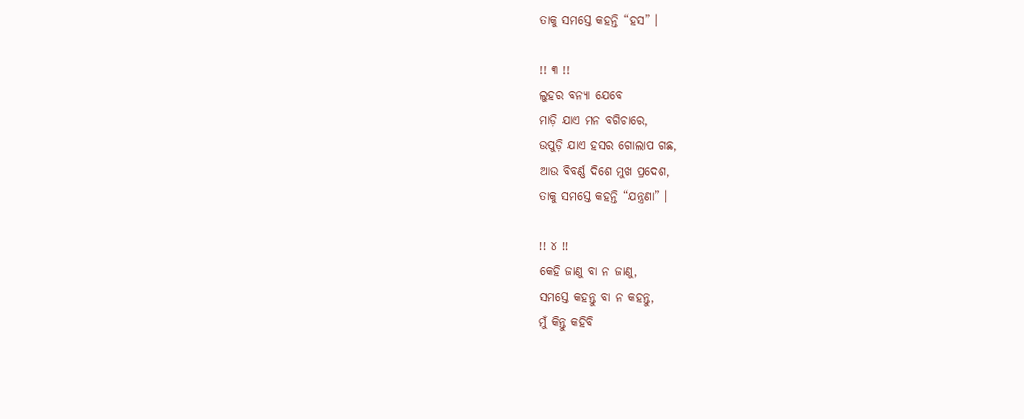ତାକୁ ସମସ୍ତେ କହନ୍ତି “ହସ” ।

!! ୩ !!
ଲୁହର ବନ୍ୟା ଯେବେ
ମାଡ଼ି ଯାଏ ମନ ବଗିଚାରେ,
ଉପୁଡ଼ି ଯାଏ ହସର ଗୋଲାପ ଗଛ,
ଆଉ ବିବର୍ଣ୍ଣ ଦିଶେ ମୁଖ ପ୍ରଦେଶ,
ତାକୁ ସମସ୍ତେ କହନ୍ତି “ଯନ୍ତ୍ରଣା” ।

!! ୪ !!
କେହି ଜାଣୁ ବା ନ ଜାଣୁ,
ସମସ୍ତେ କହନ୍ତୁ ବା ନ କହନ୍ତୁ,
ମୁଁ କିନ୍ତୁ କହିବି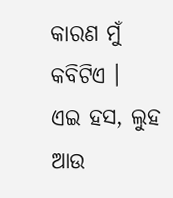କାରଣ ମୁଁ କବିଟିଏ ।
ଏଇ ହସ, ଲୁହ ଆଉ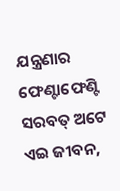ଯନ୍ତ୍ରଣାର
ଫେଣ୍ଟାଫେଣ୍ଟି ସରବତ୍ ଅଟେ ଏଇ ଜୀବନ,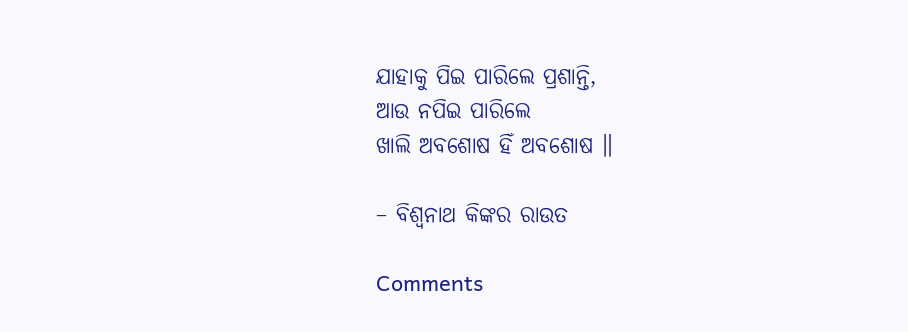ଯାହାକୁ ପିଇ ପାରିଲେ ପ୍ରଶାନ୍ତି,
ଆଉ ନପିଇ ପାରିଲେ
ଖାଲି ଅବଶୋଷ ହିଁ ଅବଶୋଷ ॥

– ବିଶ୍ୱନାଥ କିଙ୍କର ରାଉତ

Comments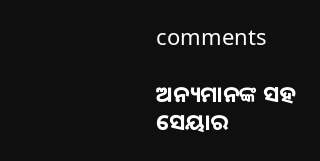comments

ଅନ୍ୟମାନଙ୍କ ସହ ସେୟାର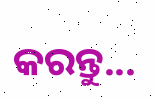କରନ୍ତୁ...